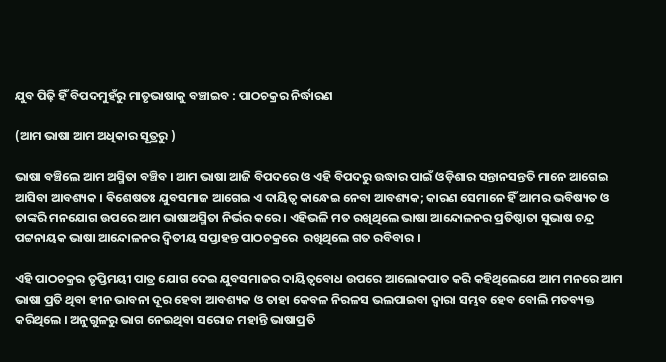ଯୁବ ପିଢ଼ି ହିଁ ବିପଦମୁହଁରୁ ମାତୃଭାଷାକୁ ବଞ୍ଚାଇବ : ପାଠଚକ୍ରର ନିର୍ଦ୍ଧାରଣ

(ଆମ ଭାଷା ଆମ ଅଧିକାର ସୂତ୍ରରୁ )

ଭାଷା ବଞ୍ଚିଲେ ଆମ ଅସ୍ମିତା ବଞ୍ଚିବ । ଆମ ଭାଷା ଆଜି ବିପଦରେ ଓ ଏହି ବିପଦରୁ ଉଦ୍ଧାର ପାଇଁ ଓଡ଼ିଶାର ସନ୍ତାନସନ୍ତତି ମାନେ ଆଗେଇ ଆସିବା ଆବଶ୍ୟକ । ଵିଶେଷତଃ ଯୁବସମାଜ ଆଗେଇ ଏ ଦାୟିତ୍ବ କାନ୍ଧେଇ ନେବା ଆବଶ୍ୟକ; କାରଣ ସେମାନେ ହିଁ ଆମର ଭବିଷ୍ୟତ ଓ ତାଙ୍କରି ମନଯୋଗ ଉପରେ ଆମ ଭାଷାଅସ୍ମିତା ନିର୍ଭର କରେ । ଏହିଭଳି ମତ ରଖିଥିଲେ ଭାଷା ଆନ୍ଦୋଳନର ପ୍ରତିଷ୍ଠାତା ସୁଭାଷ ଚନ୍ଦ୍ର ପଟ୍ଟନାୟକ ଭାଷା ଆନ୍ଦୋଳନର ଦ୍ଵିତୀୟ ସପ୍ତାହନ୍ତ ପାଠଚକ୍ରରେ  ରଖିଥିଲେ ଗତ ରବିବାର ।

ଏହି ପାଠଚକ୍ରର ତୃପ୍ତିମୟୀ ପାତ୍ର ଯୋଗ ଦେଇ ଯୁବସମାଜର ଦାୟିତ୍ୱବୋଧ ଉପରେ ଆଲୋକପାତ କରି କହିଥିଲେଯେ ଆମ ମନରେ ଆମ ଭାଷା ପ୍ରତି ଥିବା ହୀନ ଭାବନା ଦୂର ହେବା ଆବଶ୍ୟକ ଓ ତାହା କେବଳ ନିରଳସ ଭଲପାଇବା ଦ୍ୱାରା ସମ୍ଭବ ହେବ ବୋଲି ମତବ୍ୟକ୍ତ କରିଥିଲେ । ଅନୁଗୁଳରୁ ଭାଗ ନେଇଥିବା ସରୋଜ ମହାନ୍ତି ଭାଷାପ୍ରତି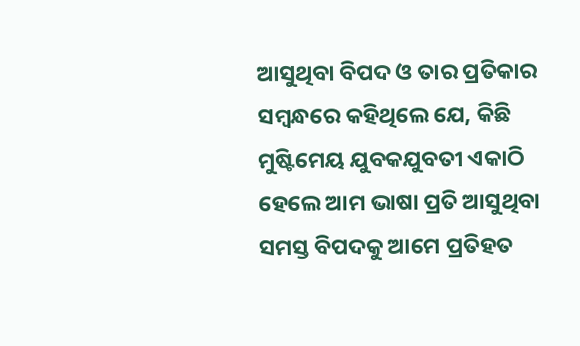ଆସୁଥିବା ବିପଦ ଓ ତାର ପ୍ରତିକାର ସମ୍ବନ୍ଧରେ କହିଥିଲେ ଯେ, କିଛି ମୁଷ୍ଟିମେୟ ଯୁବକଯୁବତୀ ଏକାଠି ହେଲେ ଆମ ଭାଷା ପ୍ରତି ଆସୁଥିବା ସମସ୍ତ ବିପଦକୁ ଆମେ ପ୍ରତିହତ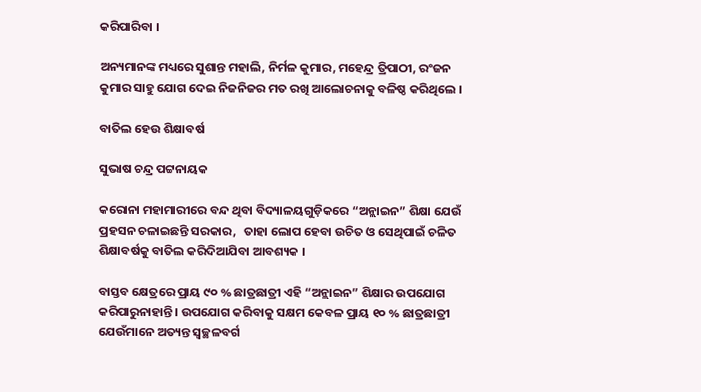କରିପାରିବା ।

ଅନ୍ୟମାନଙ୍କ ମଧ୍ୟରେ ସୁଶାନ୍ତ ମହାଲି, ନିର୍ମଳ କୁମାର, ମହେନ୍ଦ୍ର ତ୍ରିପାଠୀ, ରଂଜନ କୁମାର ସାହୁ ଯୋଗ ଦେଇ ନିଜନିଜର ମତ ରଖି ଆଲୋଚନାକୁ ବଳିଷ୍ଠ କରିଥିଲେ ।

ବାତିଲ ହେଉ ଶିକ୍ଷାବର୍ଷ

ସୁଭାଷ ଚନ୍ଦ୍ର ପଟ୍ଟନାୟକ

କରୋନା ମହାମାରୀରେ ବନ୍ଦ ଥିବା ବିଦ୍ୟାଳୟଗୁଡ଼ିକରେ “ଅନ୍ଲାଇନ” ଶିକ୍ଷା ଯେଉଁ ପ୍ରହସନ ଚଳାଇଛନ୍ତି ସରକାର,   ତାହା ଲୋପ ହେବା ଉଚିତ ଓ ସେଥିପାଇଁ ଚଳିତ ଶିକ୍ଷାବର୍ଷକୁ ବାତିଲ କରିଦିଆଯିବା ଆବଶ୍ୟକ ।

ବାସ୍ତବ କ୍ଷେତ୍ରରେ ପ୍ରାୟ ୯୦ % ଛାତ୍ରଛାତ୍ରୀ ଏହି “ଅନ୍ଲାଇନ” ଶିକ୍ଷାର ଉପଯୋଗ କରିପାରୁନାହାନ୍ତି । ଉପଯୋଗ କରିବାକୁ ସକ୍ଷମ କେବଳ ପ୍ରାୟ ୧୦ % ଛାତ୍ରଛାତ୍ରୀ ଯେଉଁମାନେ ଅତ୍ୟନ୍ତ ସ୍ବଚ୍ଛଳବର୍ଗ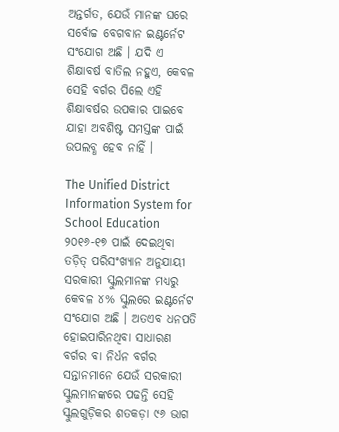ଅନ୍ତର୍ଗତ, ଯେଉଁ ମାନଙ୍କ ଘରେ ସର୍ବୋଚ୍ଚ ବେଗବାନ ଇଣ୍ଟର୍ନେଟ ସଂଯୋଗ ଅଛି । ଯଦି ଏ ଶିକ୍ଷାବର୍ଷ ବାତିଲ ନହୁଏ, କେବଳ ସେହି ବର୍ଗର ପିଲେ ଏହି ଶିକ୍ଷାବର୍ଷର ଉପକାର ପାଇବେ ଯାହା ଅବଶିଷ୍ଟ ସମସ୍ତଙ୍କ ପାଇଁ ଉପଲବ୍ଧ ହେବ ନାହିଁ ।

The Unified District Information System for School Education ୨୦୧୬-୧୭ ପାଇଁ ଦେଇଥିବା ତଡ଼ିତ୍ ପରିସଂଖ୍ୟାନ ଅନୁଯାୟୀ ସରକାରୀ ସ୍କୁଲମାନଙ୍କ ମଧ୍ୟରୁ କେବଳ ୪% ସ୍କୁଲରେ ଇଣ୍ଟର୍ନେଟ ସଂଯୋଗ ଅଛି । ଅତଏବ ଧନପତି ହୋଇପାରିନଥିବା ସାଧାରଣ ବର୍ଗର ବା ନିର୍ଧନ ବର୍ଗର ସନ୍ତାନମାନେ ଯେଉଁ ସରକାରୀ ସ୍କୁଲମାନଙ୍କରେ ପଢନ୍ତି ସେହି ସ୍କୁଲଗୁଡ଼ିକର ଶତକଡ଼ା ୯୬ ଭାଗ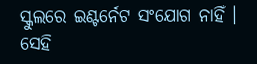ସ୍କୁଲରେ ଇଣ୍ଟର୍ନେଟ ସଂଯୋଗ ନାହିଁ । ସେହି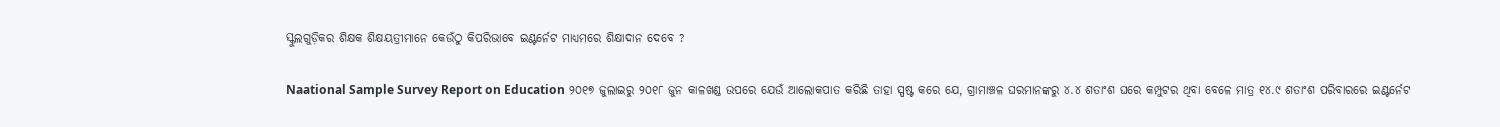ସ୍କୁଲଗୁଡ଼ିକର ଶିକ୍ଷକ ଶିକ୍ଷୟତ୍ରୀମାନେ କେଉଁଠୁ କିପରିଭାବେ ଇଣ୍ଟର୍ନେଟ ମାଧ୍ୟମରେ ଶିକ୍ଷାଦାନ ଦେବେ ?

Naational Sample Survey Report on Education ୨୦୧୭ ଜୁଲାଇରୁ ୨୦୧୮ ଜୁନ କାଳଖଣ୍ଡ ଉପରେ ଯେଉଁ ଆଲୋକପାତ କରିଛି ତାହା ସ୍ପଷ୍ଟ କରେ ଯେ, ଗ୍ରାମାଞ୍ଚଳ ଘରମାନଙ୍କରୁ ୪.୪ ଶତାଂଶ ଘରେ କମ୍ପୁଟର ଥିବା ବେଳେ ମାତ୍ର ୧୪.୯ ଶତାଂଶ ପରିବାରରେ ଇଣ୍ଟର୍ନେଟ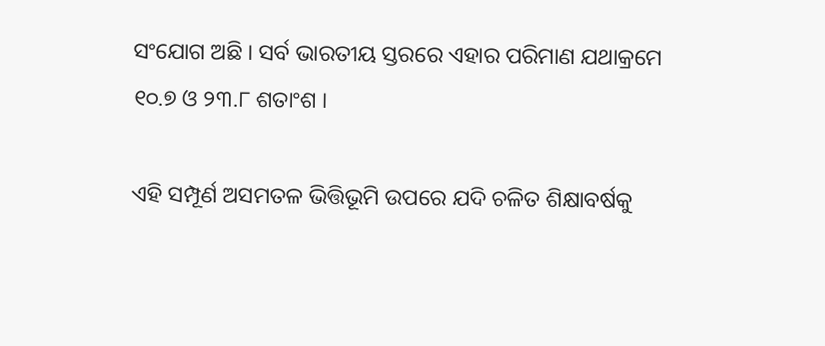ସଂଯୋଗ ଅଛି । ସର୍ବ ଭାରତୀୟ ସ୍ତରରେ ଏହାର ପରିମାଣ ଯଥାକ୍ରମେ ୧୦.୭ ଓ ୨୩.୮ ଶତାଂଶ ।

ଏହି ସମ୍ପୂର୍ଣ ଅସମତଳ ଭିତ୍ତିଭୂମି ଉପରେ ଯଦି ଚଳିତ ଶିକ୍ଷାବର୍ଷକୁ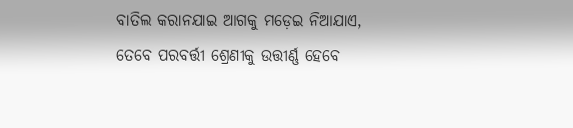ବାତିଲ କରାନଯାଇ ଆଗକୁ ମଡ଼େଇ ନିଆଯାଏ, ତେବେ ପରବର୍ତ୍ତୀ ଶ୍ରେଣୀକୁ ଉତ୍ତୀର୍ଣ୍ଣ ହେବେ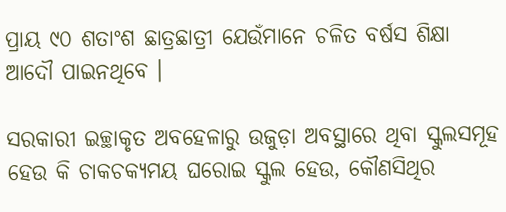ପ୍ରାୟ ୯୦ ଶତାଂଶ ଛାତ୍ରଛାତ୍ରୀ ଯେଉଁମାନେ ଚଳିତ ବର୍ଷସ ଶିକ୍ଷା ଆଦୌ ପାଇନଥିବେ ।

ସରକାରୀ ଇଚ୍ଛାକୃତ ଅବହେଳାରୁ ଉଜୁଡ଼ା ଅବସ୍ଥାରେ ଥିବା ସ୍କୁଲସମୂହ ହେଉ କି ଚାକଚକ୍ୟମୟ ଘରୋଇ ସ୍କୁଲ ହେଉ, କୌଣସିଥିର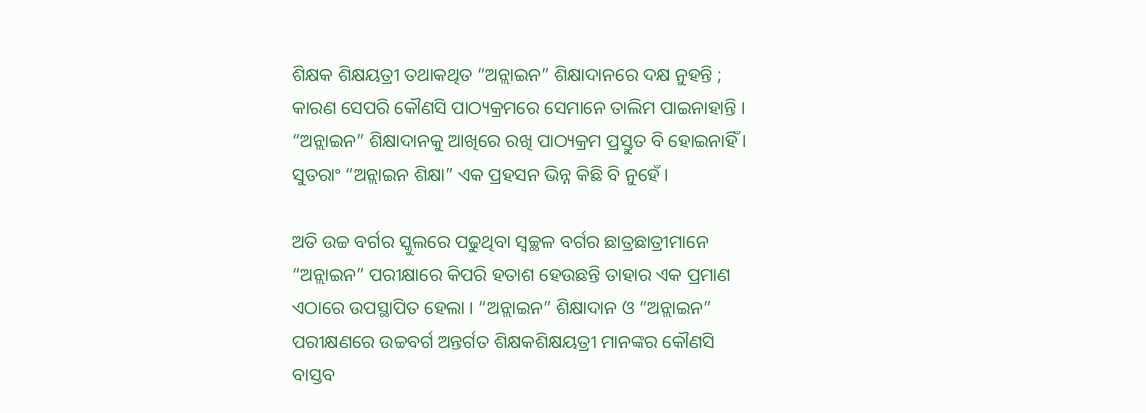ଶିକ୍ଷକ ଶିକ୍ଷୟତ୍ରୀ ତଥାକଥିତ “ଅନ୍ଲାଇନ” ଶିକ୍ଷାଦାନରେ ଦକ୍ଷ ନୁହନ୍ତି ; କାରଣ ସେପରି କୌଣସି ପାଠ୍ୟକ୍ରମରେ ସେମାନେ ତାଲିମ ପାଇନାହାନ୍ତି । “ଅନ୍ଲାଇନ” ଶିକ୍ଷାଦାନକୁ ଆଖିରେ ରଖି ପାଠ୍ୟକ୍ରମ ପ୍ରସ୍ତୁତ ବି ହୋଇନାହିଁ । ସୁତରାଂ “ଅନ୍ଲାଇନ ଶିକ୍ଷା” ଏକ ପ୍ରହସନ ଭିନ୍ନ କିଛି ବି ନୁହେଁ ।

ଅତି ଉଚ୍ଚ ବର୍ଗର ସ୍କୁଲରେ ପଢୁଥିବା ସ୍ବଚ୍ଛଳ ବର୍ଗର ଛାତ୍ରଛାତ୍ରୀମାନେ “ଅନ୍ଲାଇନ” ପରୀକ୍ଷାରେ କିପରି ହତାଶ ହେଉଛନ୍ତି ତାହାର ଏକ ପ୍ରମାଣ ଏଠାରେ ଉପସ୍ଥାପିତ ହେଲା । “ଅନ୍ଲାଇନ” ଶିକ୍ଷାଦାନ ଓ “ଅନ୍ଲାଇନ” ପରୀକ୍ଷଣରେ ଉଚ୍ଚବର୍ଗ ଅନ୍ତର୍ଗତ ଶିକ୍ଷକଶିକ୍ଷୟତ୍ରୀ ମାନଙ୍କର କୌଣସି ବାସ୍ତବ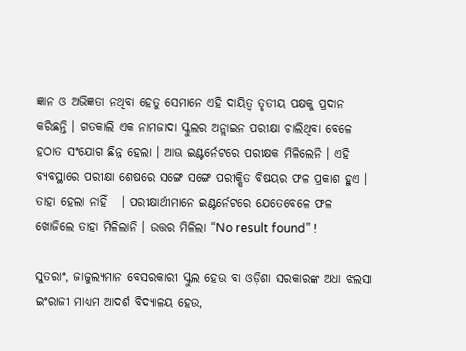ଜ୍ଞାନ ଓ ଅଭିଜ୍ଞତା ନଥିବା ହେତୁ ସେମାନେ ଏହି ଦାୟିତ୍ଵ ତୃତୀୟ ପକ୍ଷକୁ ପ୍ରଦାନ  କରିଛନ୍ତି । ଗତକାଲି ଏକ ନାମଜାଦା ସ୍କୁଲର ଅନ୍ଲାଇନ ପରୀକ୍ଷା ଚାଲିଥିବା ବେଳେ ହଠାତ ସଂଯୋଗ ଛିନ୍ନ ହେଲା । ଆଊ ଇଣ୍ଟର୍ନେଟରେ ପରୀକ୍ଷକ ମିଳିଲେନି । ଏହି ବ୍ୟବସ୍ଥାରେ ପରୀକ୍ଷା ଶେଷରେ ସଙ୍ଗେ ସଙ୍ଗେ ପରୀକ୍ଷିତ ବିଷୟର ଫଳ ପ୍ରକାଶ ହୁଏ । ତାହା ହେଲା ନାହିଁ   । ପରୀକ୍ଷାର୍ଥୀମାନେ ଇଣ୍ଟର୍ନେଟରେ ଯେତେବେଳେ ଫଳ ଖୋଜିଲେ ତାହା ମିଳିଲାନି । ଉତ୍ତର ମିଳିଲା “No result found” !

ସୁତରାଂ, ଜାଜୁଲ୍ୟମାନ ବେସରକାରୀ ସ୍କୁଲ ହେଉ ବା ଓଡ଼ିଶା ସରକାରଙ୍କ ଅଧା ଝଲସା ଇଂରାଜୀ ମାଧ୍ୟମ ଆଦର୍ଶ ବିଦ୍ୟାଳୟ ହେଉ,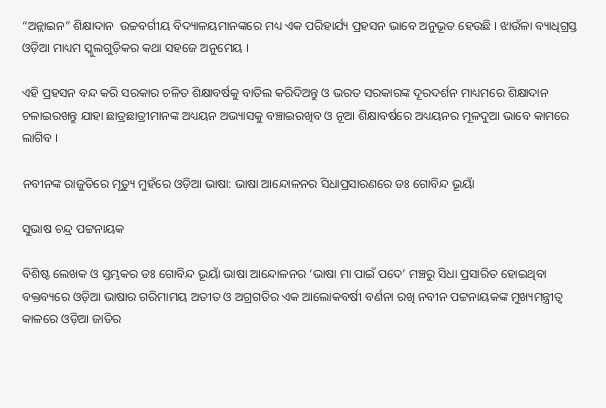“ଅନ୍ଲାଇନ” ଶିକ୍ଷାଦାନ  ଉଚ୍ଚବର୍ଗୀୟ ବିଦ୍ୟାଳୟମାନଙ୍କରେ ମଧ୍ୟ ଏକ ପରିହାର୍ଯ୍ୟ ପ୍ରହସନ ଭାବେ ଅନୁଭୂତ ହେଉଛି । ଝାଉଁଳା ବ୍ୟାଧିଗ୍ରସ୍ତ ଓଡ଼ିଆ ମାଧ୍ୟମ ସ୍କୁଲଗୁଡ଼ିକର କଥା ସହଜେ ଅନୁମେୟ ।

ଏହି ପ୍ରହସନ ବନ୍ଦ କରି ସରକାର ଚଳିତ ଶିକ୍ଷାବର୍ଷକୁ ବାତିଲ କରିଦିଅନ୍ତୁ ଓ ଭରତ ସରକାରଙ୍କ ଦୂରଦର୍ଶନ ମାଧ୍ୟମରେ ଶିକ୍ଷାଦାନ ଚଳାଇରଖନ୍ତୁ ଯାହା ଛାତ୍ରଛାତ୍ରୀମାନଙ୍କ ଅଧ୍ୟୟନ ଅଭ୍ୟାସକୁ ବଞ୍ଚାଇରଖିବ ଓ ନୂଆ ଶିକ୍ଷାବର୍ଷରେ ଅଧ୍ୟୟନର ମୂଳଦୁଆ ଭାବେ କାମରେ ଲାଗିବ ।

ନବୀନଙ୍କ ରାଜୁତିରେ ମୃତ୍ୟୁ ମୁହଁରେ ଓଡ଼ିଆ ଭାଷା: ଭାଷା ଆନ୍ଦୋଳନର ସିଧାପ୍ରସାରଣରେ ଡଃ ଗୋବିନ୍ଦ ଭୂୟାଁ

ସୁଭାଷ ଚନ୍ଦ୍ର ପଟ୍ଟନାୟକ

ବିଶିଷ୍ଟ ଲେଖକ ଓ ସ୍ତମ୍ଭକର ଡଃ ଗୋବିନ୍ଦ ଭୂୟାଁ ଭାଷା ଆନ୍ଦୋଳନର ‘ଭାଷା ମା ପାଇଁ ପଦେ’ ମଞ୍ଚରୁ ସିଧା ପ୍ରସାରିତ ହୋଇଥିବା ବକ୍ତବ୍ୟରେ ଓଡ଼ିଆ ଭାଷାର ଗରିମାମୟ ଅତୀତ ଓ ଅଗ୍ରଗତିର ଏକ ଆଲୋକବର୍ଷୀ ବର୍ଣନା ରଖି ନବୀନ ପଟ୍ଟନାୟକଙ୍କ ମୁଖ୍ୟମନ୍ତ୍ରୀତ୍ଵ କାଳରେ ଓଡ଼ିଆ ଜାତିର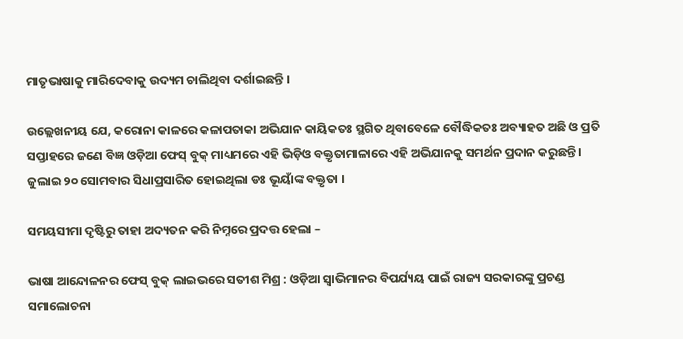ମାତୃଭାଷାକୁ ମାରିଦେବାକୁ ଉଦ୍ୟମ ଚାଲିଥିବା ଦର୍ଶାଇଛନ୍ତି ।

ଉଲ୍ଲେଖନୀୟ ଯେ, କରୋନା କାଳରେ କଳାପତାକା ଅଭିଯାନ କାୟିକତଃ ସ୍ଥଗିତ ଥିବାବେଳେ ବୌଦ୍ଧିକତଃ ଅବ୍ୟାହତ ଅଛି ଓ ପ୍ରତି ସପ୍ତାହରେ ଜଣେ ବିଜ୍ଞ ଓଡ଼ିଆ ଫେସ୍ ବୁକ୍ ମାଧ୍ୟମରେ ଏହି ଭିଡ଼ିଓ ବକ୍ତୃତାମାଳାରେ ଏହି ଅଭିଯାନକୁ ସମର୍ଥନ ପ୍ରଦାନ କରୁଛନ୍ତି । ଜୁଲାଇ ୨୦ ସୋମବାର ସିଧାପ୍ରସାରିତ ହୋଇଥିଲା ଡଃ ଭୂୟାଁଙ୍କ ବକ୍ତୃତା ।

ସମୟସୀମା ଦୃଷ୍ଟିରୁ ତାହା ଅଦ୍ୟତନ କରି ନିମ୍ନରେ ପ୍ରଦତ୍ତ ହେଲା –

ଭାଷା ଆନ୍ଦୋଳନର ଫେସ୍ ବୁକ୍ ଲାଇଭରେ ସତୀଶ ମିଶ୍ର : ଓଡ଼ିଆ ସ୍ଵାଭିମାନର ବିପର୍ଯ୍ୟୟ ପାଇଁ ରାଜ୍ୟ ସରକାରଙ୍କୁ ପ୍ରଚଣ୍ଡ ସମାଲୋଚନା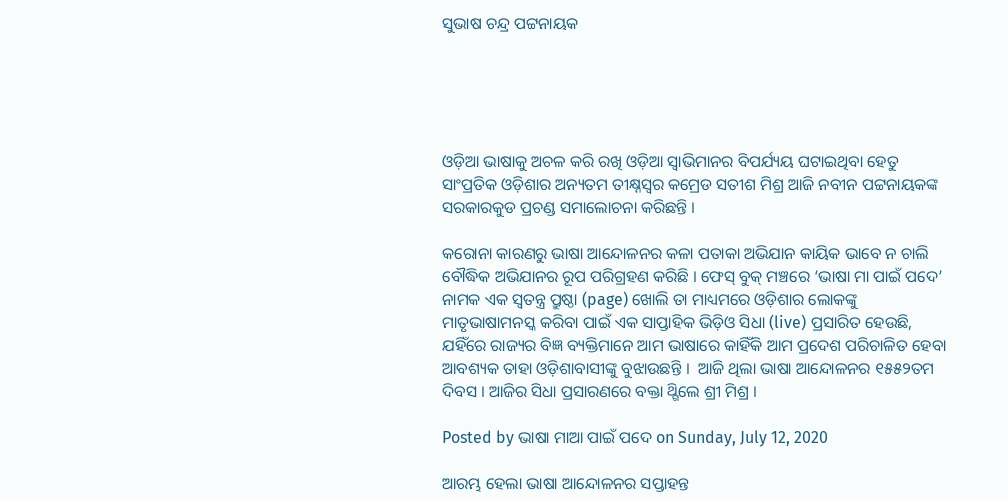ସୁଭାଷ ଚନ୍ଦ୍ର ପଟ୍ଟନାୟକ





ଓଡ଼ିଆ ଭାଷାକୁ ଅଚଳ କରି ରଖି ଓଡ଼ିଆ ସ୍ଵାଭିମାନର ବିପର୍ଯ୍ୟୟ ଘଟାଇଥିବା ହେତୁ ସାଂପ୍ରତିକ ଓଡ଼ିଶାର ଅନ୍ୟତମ ତୀକ୍ଷ୍ନସ୍ଵର କମ୍ରେଡ ସତୀଶ ମିଶ୍ର ଆଜି ନବୀନ ପଟ୍ଟନାୟକଙ୍କ ସରକାରକୁଡ ପ୍ରଚଣ୍ଡ ସମାଲୋଚନା କରିଛନ୍ତି ।

କରୋନା କାରଣରୁ ଭାଷା ଆନ୍ଦୋଳନର କଳା ପତାକା ଅଭିଯାନ କାୟିକ ଭାବେ ନ ଚାଲି ବୌଦ୍ଧିକ ଅଭିଯାନର ରୂପ ପରିଗ୍ରହଣ କରିଛି । ଫେସ୍ ବୁକ୍ ମଞ୍ଚରେ ‘ଭାଷା ମା ପାଇଁ ପଦେ’ ନାମକ ଏକ ସ୍ଵତନ୍ତ୍ର ପ୍ରୁଷ୍ଠା (page) ଖୋଲି ତା ମାଧ୍ୟମରେ ଓଡ଼ିଶାର ଲୋକଙ୍କୁ ମାତୃଭାଷାମନସ୍କ କରିବା ପାଇଁ ଏକ ସାପ୍ତାହିକ ଭିଡ଼ିଓ ସିଧା (live) ପ୍ରସାରିତ ହେଉଛି, ଯହିଁରେ ରାଜ୍ୟର ବିଜ୍ଞ ବ୍ୟକ୍ତିମାନେ ଆମ ଭାଷାରେ କାହିଁକି ଆମ ପ୍ରଦେଶ ପରିଚାଳିତ ହେବା ଆବଶ୍ୟକ ତାହା ଓଡ଼ିଶାବାସୀଙ୍କୁ ବୁଝାଉଛନ୍ତି ।  ଆଜି ଥିଲା ଭାଷା ଆନ୍ଦୋଳନର ୧୫୫୨ତମ ଦିବସ । ଆଜିର ସିଧା ପ୍ରସାରଣରେ ବକ୍ତା ଥ୍ଗିଲେ ଶ୍ରୀ ମିଶ୍ର ।

Posted by ଭାଷା ମାଆ ପାଇଁ ପଦେ on Sunday, July 12, 2020

ଆରମ୍ଭ ହେଲା ଭାଷା ଆନ୍ଦୋଳନର ସପ୍ତାହନ୍ତ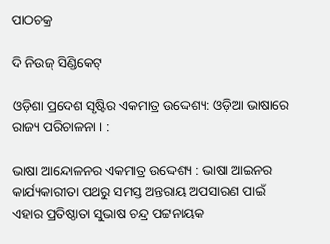ପାଠଚକ୍ର

ଦି ନିଉଜ୍ ସିଣ୍ଡିକେଟ୍

ଓଡ଼ିଶା ପ୍ରଦେଶ ସୃଷ୍ଟିର ଏକମାତ୍ର ଉଦ୍ଦେଶ୍ୟ: ଓଡ଼ିଆ ଭାଷାରେ ରାଜ୍ୟ ପରିଚାଳନା । :

ଭାଷା ଆନ୍ଦୋଳନର ଏକମାତ୍ର ଉଦ୍ଦେଶ୍ୟ : ଭାଷା ଆଇନର କାର୍ଯ୍ୟକାରୀତା ପଥରୁ ସମସ୍ତ ଅନ୍ତରାୟ ଅପସାରଣ ପାଇଁ ଏହାର ପ୍ରତିଷ୍ଠାତା ସୁଭାଷ ଚନ୍ଦ୍ର ପଟ୍ଟନାୟକ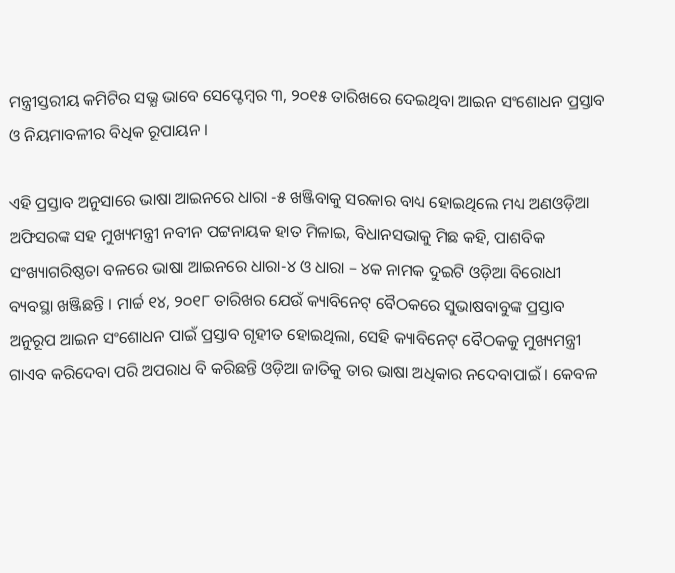ମନ୍ତ୍ରୀସ୍ତରୀୟ କମିଟିର ସଭ୍ଯ ଭାବେ ସେପ୍ଟେମ୍ବର ୩, ୨୦୧୫ ତାରିଖରେ ଦେଇଥିବା ଆଇନ ସଂଶୋଧନ ପ୍ରସ୍ତାବ ଓ ନିୟମାବଳୀର ବିଧିକ ରୂପାୟନ ।

ଏହି ପ୍ରସ୍ତାବ ଅନୁସାରେ ଭାଷା ଆଇନରେ ଧାରା -୫ ଖଞ୍ଜିବାକୁ ସରକାର ବାଧ୍ୟ ହୋଇଥିଲେ ମଧ୍ୟ ଅଣଓଡ଼ିଆ ଅଫିସରଙ୍କ ସହ ମୁଖ୍ୟମନ୍ତ୍ରୀ ନବୀନ ପଟ୍ଟନାୟକ ହାତ ମିଳାଇ, ବିଧାନସଭାକୁ ମିଛ କହି, ପାଶବିକ ସଂଖ୍ୟାଗରିଷ୍ଠତା ବଳରେ ଭାଷା ଆଇନରେ ଧାରା-୪ ଓ ଧାରା – ୪କ ନାମକ ଦୁଇଟି ଓଡ଼ିଆ ବିରୋଧୀ ବ୍ୟବସ୍ଥା ଖଞ୍ଜିଛନ୍ତି । ମାର୍ଚ୍ଚ ୧୪, ୨୦୧୮ ତାରିଖର ଯେଉଁ କ୍ୟାବିନେଟ୍ ବୈଠକରେ ସୁଭାଷବାବୁଙ୍କ ପ୍ରସ୍ତାବ ଅନୁରୂପ ଆଇନ ସଂଶୋଧନ ପାଇଁ ପ୍ରସ୍ତାବ ଗୃହୀତ ହୋଇଥିଲା, ସେହି କ୍ୟାବିନେଟ୍ ବୈଠକକୁ ମୁଖ୍ୟମନ୍ତ୍ରୀ ଗାଏବ କରିଦେବା ପରି ଅପରାଧ ବି କରିଛନ୍ତି ଓଡ଼ିଆ ଜାତିକୁ ତାର ଭାଷା ଅଧିକାର ନଦେବାପାଇଁ । କେବଳ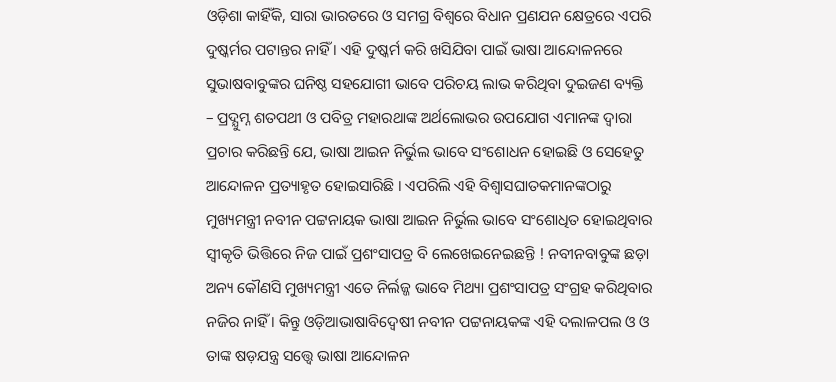ଓଡ଼ିଶା କାହିଁକି, ସାରା ଭାରତରେ ଓ ସମଗ୍ର ବିଶ୍ଵରେ ବିଧାନ ପ୍ରଣଯନ କ୍ଷେତ୍ରରେ ଏପରି ଦୁଷ୍କର୍ମର ପଟାନ୍ତର ନାହିଁ । ଏହି ଦୁଷ୍କର୍ମ କରି ଖସିଯିବା ପାଇଁ ଭାଷା ଆନ୍ଦୋଳନରେ ସୁଭାଷବାବୁଙ୍କର ଘନିଷ୍ଠ ସହଯୋଗୀ ଭାବେ ପରିଚୟ ଲାଭ କରିଥିବା ଦୁଇଜଣ ବ୍ୟକ୍ତି – ପ୍ରଦ୍ଯୁମ୍ନ ଶତପଥୀ ଓ ପବିତ୍ର ମହାରଥାଙ୍କ ଅର୍ଥଲୋଭର ଉପଯୋଗ ଏମାନଙ୍କ ଦ୍ଵାରା ପ୍ରଚାର କରିଛନ୍ତି ଯେ, ଭାଷା ଆଇନ ନିର୍ଭୁଲ ଭାବେ ସଂଶୋଧନ ହୋଇଛି ଓ ସେହେତୁ ଆନ୍ଦୋଳନ ପ୍ରତ୍ୟାହୃତ ହୋଇସାରିଛି । ଏପରିଲି ଏହି ବିଶ୍ଵାସଘାତକମାନଙ୍କଠାରୁ ମୁଖ୍ୟମନ୍ତ୍ରୀ ନବୀନ ପଟ୍ଟନାୟକ ଭାଷା ଆଇନ ନିର୍ଭୁଲ ଭାବେ ସଂଶୋଧିତ ହୋଇଥିବାର ସ୍ଵୀକୃତି ଭିତ୍ତିରେ ନିଜ ପାଇଁ ପ୍ରଶଂସାପତ୍ର ବି ଲେଖେଇନେଇଛନ୍ତି ! ନବୀନବାବୁଙ୍କ ଛଡ଼ା ଅନ୍ୟ କୌଣସି ମୁଖ୍ୟମନ୍ତ୍ରୀ ଏତେ ନିର୍ଲଜ୍ଜ ଭାବେ ମିଥ୍ୟା ପ୍ରଶଂସାପତ୍ର ସଂଗ୍ରହ କରିଥିବାର ନଜିର ନାହିଁ । କିନ୍ତୁ ଓଡ଼ିଆଭାଷାବିଦ୍ଵେଷୀ ନବୀନ ପଟ୍ଟନାୟକଙ୍କ ଏହି ଦଲାଳପଲ ଓ ଓ ତାଙ୍କ ଷଡ଼ଯନ୍ତ୍ର ସତ୍ତ୍ୱେ ଭାଷା ଆନ୍ଦୋଳନ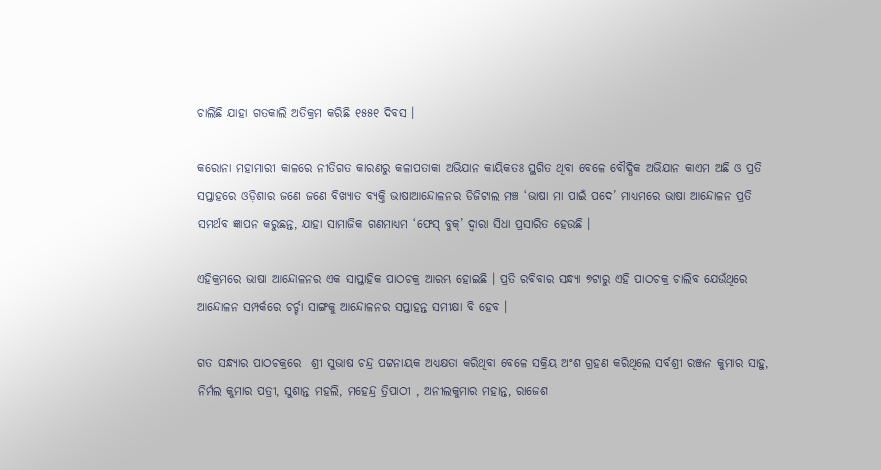ଚାଲିଛି ଯାହା ଗତକାଲି ଅତିକ୍ରମ କରିଛି ୧୫୫୧ ଦିବସ ।

କରୋନା ମହାମାରୀ କାଳରେ ନୀତିଗତ କାରଣରୁ କଳାପତାକା ଅଭିଯାନ କାୟିକତଃ ସ୍ଥଗିତ ଥିବା ବେଳେ ବୌଦ୍ଧିକ ଅଭିଯାନ କାଏମ ଅଛି ଓ ପ୍ରତି ସପ୍ତାହରେ ଓଡ଼ିଶାର ଜଣେ ଜଣେ ବିଖ୍ୟାତ ବ୍ୟକ୍ତି ଭାଷାଆନ୍ଦୋଳନର ଡିଜିଟାଲ ମଞ୍ଚ ‘ଭାଷା ମା ପାଇଁ ପଦେ’ ମାଧ୍ୟମରେ ଭାଷା ଆନ୍ଦୋଳନ ପ୍ରତି ସମର୍ଥବ ଜ୍ଞାପନ କରୁଛନ୍ତ, ଯାହା ସାମାଜିକ ଗଣମାଧ୍ୟମ ‘ଫେସ୍ ବୁକ୍’ ଦ୍ଵାରା ସିଧା ପ୍ରସାରିତ ହେଉଛି ।

ଏହିକ୍ରମରେ ଭାଷା ଆନ୍ଦୋଳନର ଏକ ସାପ୍ତାହିକ ପାଠଚକ୍ର ଆରମ୍ଭ ହୋଇଛି । ପ୍ରତି ରବିବାର ସନ୍ଧ୍ୟା ୭ଟାରୁ ଏହି ପାଠଚକ୍ର ଚାଲିବ ଯେଉଁଥିରେ ଆନ୍ଦୋଳନ ସମ୍ପର୍କରେ ଚର୍ଚ୍ଚା ସାଙ୍ଗକୁ ଆନ୍ଦୋଳନର ସପ୍ତାହନ୍ତ ସମୀକ୍ଷା ବି ହେବ ।

ଗତ ସନ୍ଧ୍ୟାର ପାଠଚକ୍ରରେ  ଶ୍ରୀ ସୁଭାଷ ଚନ୍ଦ୍ର ପଟ୍ଟନାୟକ ଅଧ୍ୟକ୍ଷତା କରିଥିବା ବେଳେ ସକ୍ରିୟ ଅଂଶ ଗ୍ରହଣ କରିଥିଲେ ସର୍ବଶ୍ରୀ ରଞ୍ଜନ କୁମାର ସାହୁ, ନିର୍ମଲ କୁମାର ପତ୍ରୀ, ସୁଶାନ୍ତ ମହଲି, ମହେନ୍ଦ୍ର ତ୍ରିପାଠୀ , ଅନୀଲକୁମାର ମହାନ୍ତ, ରାଜେଶ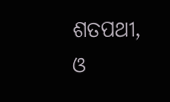ଶତପଥୀ, ଓ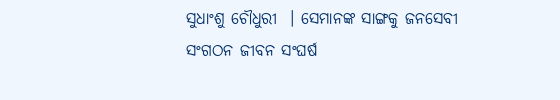ସୁଧାଂଶୁ ଚୌଧୁରୀ  । ସେମାନଙ୍କ ସାଙ୍ଗକୁ ଜନସେବୀ ସଂଗଠନ ଜୀବନ ସଂଘର୍ଷ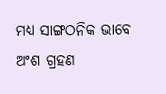ମଧ୍ୟ ସାଙ୍ଗଠନିକ ଭାବେ ଅଂଶ ଗ୍ରହଣ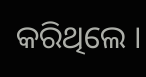କରିଥିଲେ ।